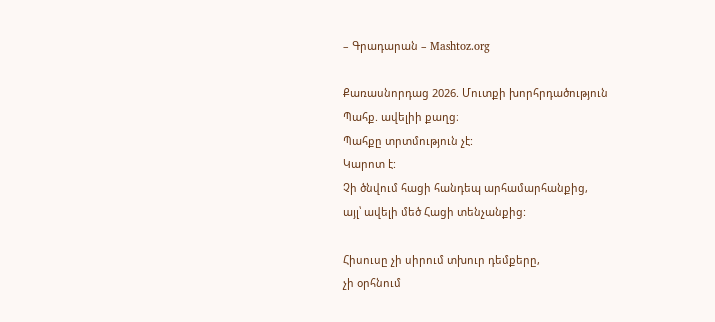– Գրադարան – Mashtoz.org

Քառասնորդաց 2026. Մուտքի խորհրդածություն
Պահք. ավելիի քաղց։
Պահքը տրտմություն չէ:
Կարոտ է:
Չի ծնվում հացի հանդեպ արհամարհանքից,
այլ՝ ավելի մեծ Հացի տենչանքից:

Հիսուսը չի սիրում տխուր դեմքերը,
չի օրհնում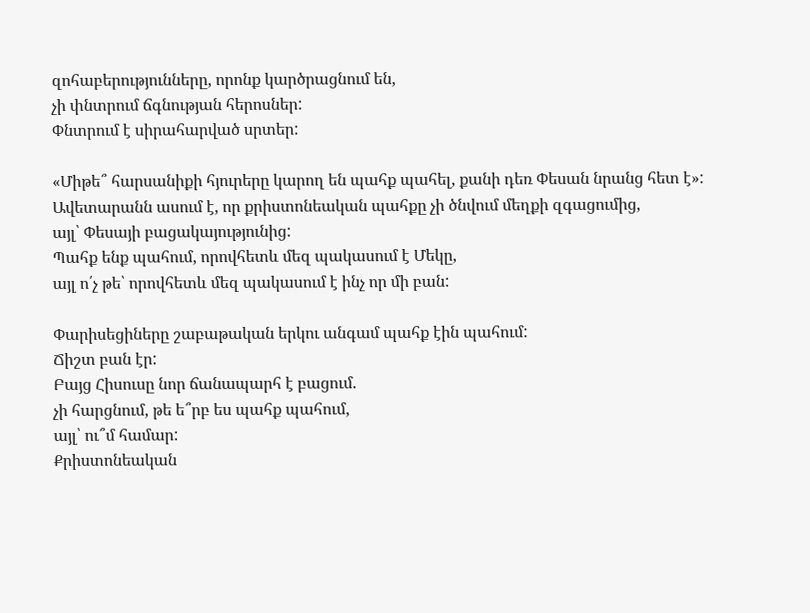զոհաբերությունները, որոնք կարծրացնում են,
չի փնտրում ճգնության հերոսներ:
Փնտրում է սիրահարված սրտեր:

«Միթե՞ հարսանիքի հյուրերը կարող են պահք պահել, քանի դեռ Փեսան նրանց հետ է»:
Ավետարանն ասում է, որ քրիստոնեական պահքը չի ծնվում մեղքի զգացումից,
այլ՝ Փեսայի բացակայությունից:
Պահք ենք պահում, որովհետև մեզ պակասում է Մեկը,
այլ ո՛չ թե՝ որովհետև մեզ պակասում է ինչ որ մի բան:

Փարիսեցիները շաբաթական երկու անգամ պահք էին պահում:
Ճիշտ բան էր:
Բայց Հիսուսը նոր ճանապարհ է բացում.
չի հարցնում, թե ե՞րբ ես պահք պահում,
այլ՝ ու՞մ համար:
Քրիստոնեական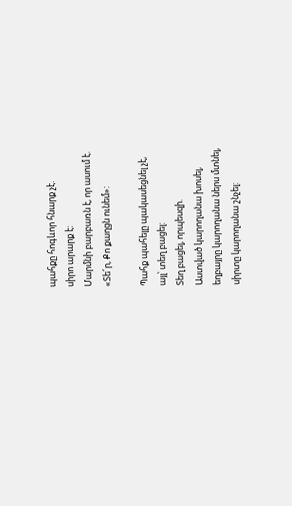պահքը հոգևոր հնարք չէ.
սիրո արարք է:
Մարմնի բարբառն է, որ ասում է.
«Տե՜ր, Քո քաղցն ունեմ»:

Պահք պահելը պակասեցնել չէ,
այլ՝ տեղ բացել:
Տեղ բացել, որպեսզի.
Աստված կարողանա խոսել,
եղբայրը կարողանա ներս մտնել,
սիրտը կարողանա շնչել: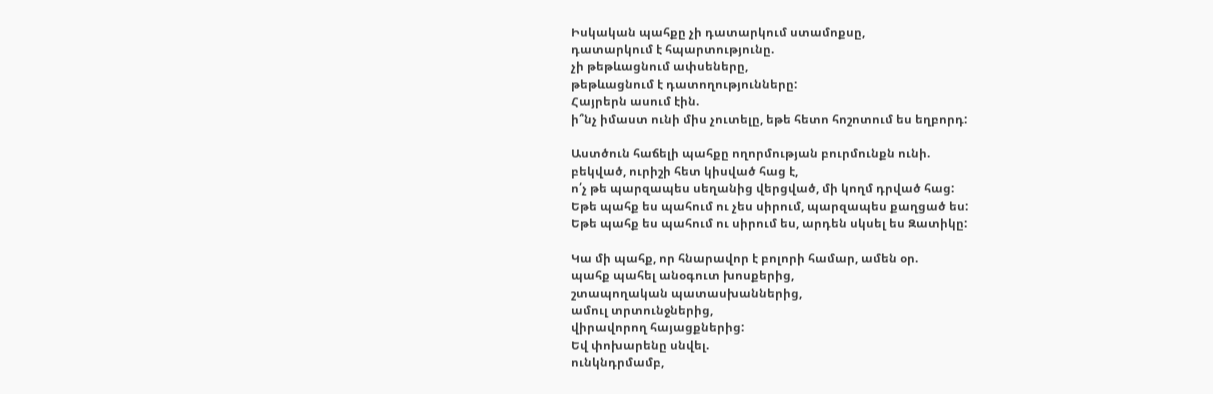Իսկական պահքը չի դատարկում ստամոքսը,
դատարկում է հպարտությունը.
չի թեթևացնում ափսեները,
թեթևացնում է դատողությունները:
Հայրերն ասում էին.
ի՞նչ իմաստ ունի միս չուտելը, եթե հետո հոշոտում ես եղբորդ:

Աստծուն հաճելի պահքը ողորմության բուրմունքն ունի.
բեկված, ուրիշի հետ կիսված հաց է,
ո՛չ թե պարզապես սեղանից վերցված, մի կողմ դրված հաց:
Եթե պահք ես պահում ու չես սիրում, պարզապես քաղցած ես:
Եթե պահք ես պահում ու սիրում ես, արդեն սկսել ես Զատիկը:

Կա մի պահք, որ հնարավոր է բոլորի համար, ամեն օր.
պահք պահել անօգուտ խոսքերից,
շտապողական պատասխաններից,
ամուլ տրտունջներից,
վիրավորող հայացքներից:
Եվ փոխարենը սնվել.
ունկնդրմամբ,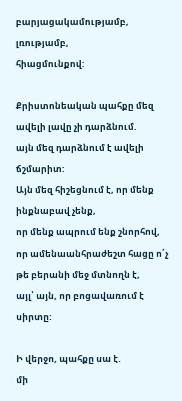բարյացակամությամբ,
լռությամբ,
հիացմունքով:

Քրիստոնեական պահքը մեզ ավելի լավը չի դարձնում.
այն մեզ դարձնում է ավելի ճշմարիտ:
Այն մեզ հիշեցնում է, որ մենք ինքնաբավ չենք,
որ մենք ապրում ենք շնորհով,
որ ամենաանհրաժեշտ հացը ո՛չ թե բերանի մեջ մտնողն է,
այլ՝ այն, որ բոցավառում է սիրտը:

Ի վերջո, պահքը սա է.
մի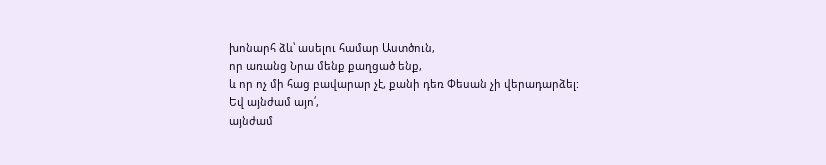խոնարհ ձև՝ ասելու համար Աստծուն,
որ առանց Նրա մենք քաղցած ենք,
և որ ոչ մի հաց բավարար չէ, քանի դեռ Փեսան չի վերադարձել:
Եվ այնժամ այո՛,
այնժամ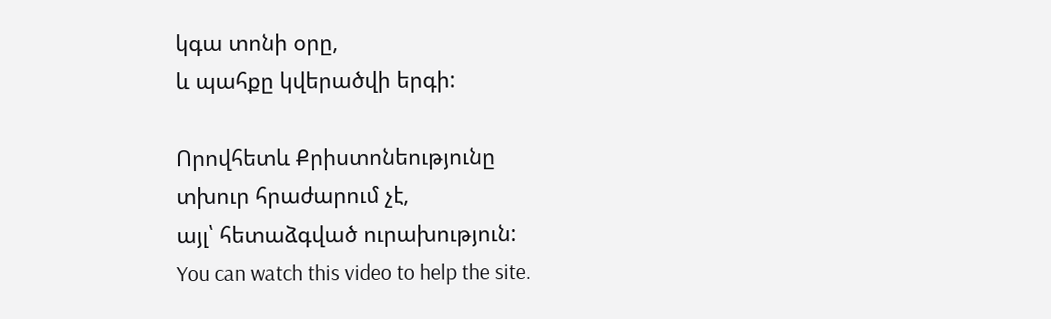կգա տոնի օրը,
և պահքը կվերածվի երգի:

Որովհետև Քրիստոնեությունը
տխուր հրաժարում չէ,
այլ՝ հետաձգված ուրախություն:
You can watch this video to help the site.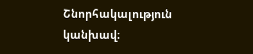Շնորհակալություն կանխավ։